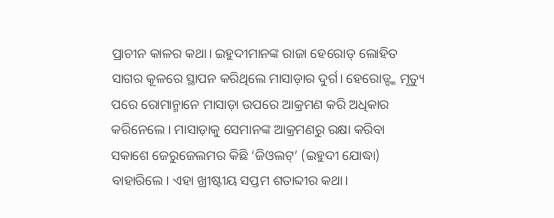ପ୍ରାଚୀନ କାଳର କଥା। ଇହୁଦୀମାନଙ୍କ ରାଜା ହେରୋଡ୍ ଲୋହିତ ସାଗର କୂଳରେ ସ୍ଥାପନ କରିଥିଲେ ମାସାଡ଼ାର ଦୁର୍ଗ। ହେରୋଡ୍ଙ୍କ ମୃତ୍ୟୁ ପରେ ରୋମାନ୍ମାନେ ମାସାଡ଼ା ଉପରେ ଆକ୍ରମଣ କରି ଅଧିକାର କରିନେଲେ। ମାସାଡ଼ାକୁ ସେମାନଙ୍କ ଆକ୍ରମଣରୁ ରକ୍ଷା କରିବା ସକାଶେ ଜେରୁଜେଲମର କିଛି ‘ଜିଓଲଟ୍’ (ଇହୁଦୀ ଯୋଦ୍ଧା) ବାହାରିଲେ। ଏହା ଖ୍ରୀଷ୍ଟୀୟ ସପ୍ତମ ଶତାବ୍ଦୀର କଥା।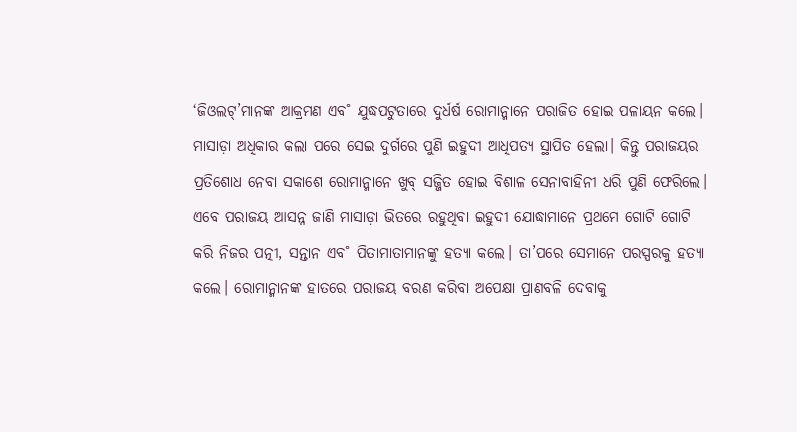‘ଜିଓଲଟ୍’ମାନଙ୍କ ଆକ୍ରମଣ ଏବ˚ ଯୁଦ୍ଧପଟୁତାରେ ଦୁର୍ଧର୍ଷ ରୋମାନ୍ମାନେ ପରାଜିତ ହୋଇ ପଳାୟନ କଲେ। ମାସାଡ଼ା ଅଧିକାର କଲା ପରେ ସେଇ ଦୁର୍ଗରେ ପୁଣି ଇହୁଦୀ ଆଧିପତ୍ୟ ସ୍ଥାପିତ ହେଲା। କିନ୍ତୁ ପରାଜୟର ପ୍ରତିଶୋଧ ନେବା ସକାଶେ ରୋମାନ୍ମାନେ ଖୁବ୍ ସଜ୍ଜିତ ହୋଇ ବିଶାଳ ସେନାବାହିନୀ ଧରି ପୁଣି ଫେରିଲେ। ଏବେ ପରାଜୟ ଆସନ୍ନ ଜାଣି ମାସାଡ଼ା ଭିତରେ ରହୁଥିବା ଇହୁଦୀ ଯୋଦ୍ଧାମାନେ ପ୍ରଥମେ ଗୋଟି ଗୋଟି କରି ନିଜର ପତ୍ନୀ, ସନ୍ତାନ ଏବ˚ ପିତାମାତାମାନଙ୍କୁ ହତ୍ୟା କଲେ। ତା’ପରେ ସେମାନେ ପରସ୍ପରକୁ ହତ୍ୟା କଲେ। ରୋମାନ୍ମାନଙ୍କ ହାତରେ ପରାଜୟ ବରଣ କରିବା ଅପେକ୍ଷା ପ୍ରାଣବଳି ଦେବାକୁ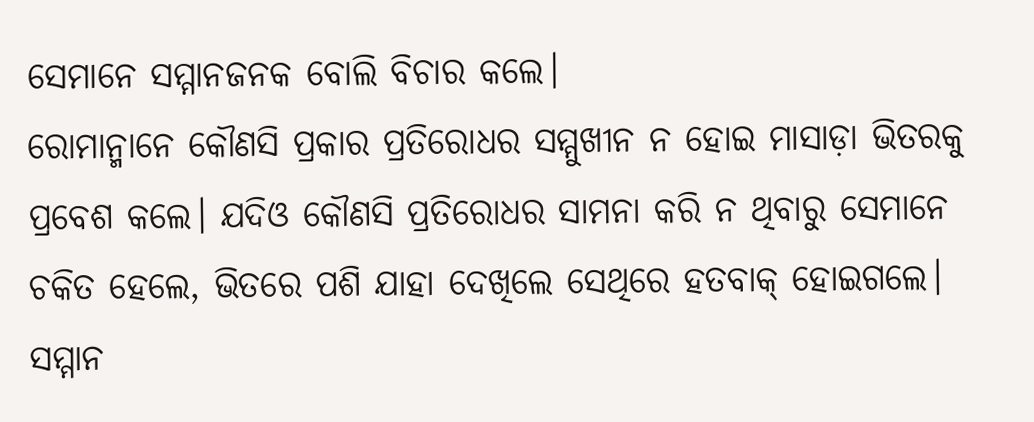ସେମାନେ ସମ୍ମାନଜନକ ବୋଲି ବିଚାର କଲେ।
ରୋମାନ୍ମାନେ କୌଣସି ପ୍ରକାର ପ୍ରତିରୋଧର ସମ୍ମୁଖୀନ ନ ହୋଇ ମାସାଡ଼ା ଭିତରକୁ ପ୍ରବେଶ କଲେ। ଯଦିଓ କୌଣସି ପ୍ରତିରୋଧର ସାମନା କରି ନ ଥିବାରୁ ସେମାନେ ଚକିତ ହେଲେ, ଭିତରେ ପଶି ଯାହା ଦେଖିଲେ ସେଥିରେ ହତବାକ୍ ହୋଇଗଲେ। ସମ୍ମାନ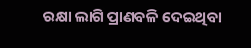ରକ୍ଷା ଲାଗି ପ୍ରାଣବଳି ଦେଇଥିବା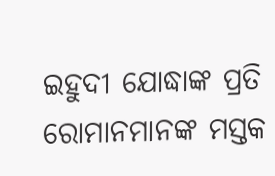ଇହୁଦୀ ଯୋଦ୍ଧାଙ୍କ ପ୍ରତି ରୋମାନମାନଙ୍କ ମସ୍ତକ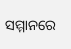ସମ୍ମାନରେ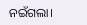ନଇଁଗଲା।